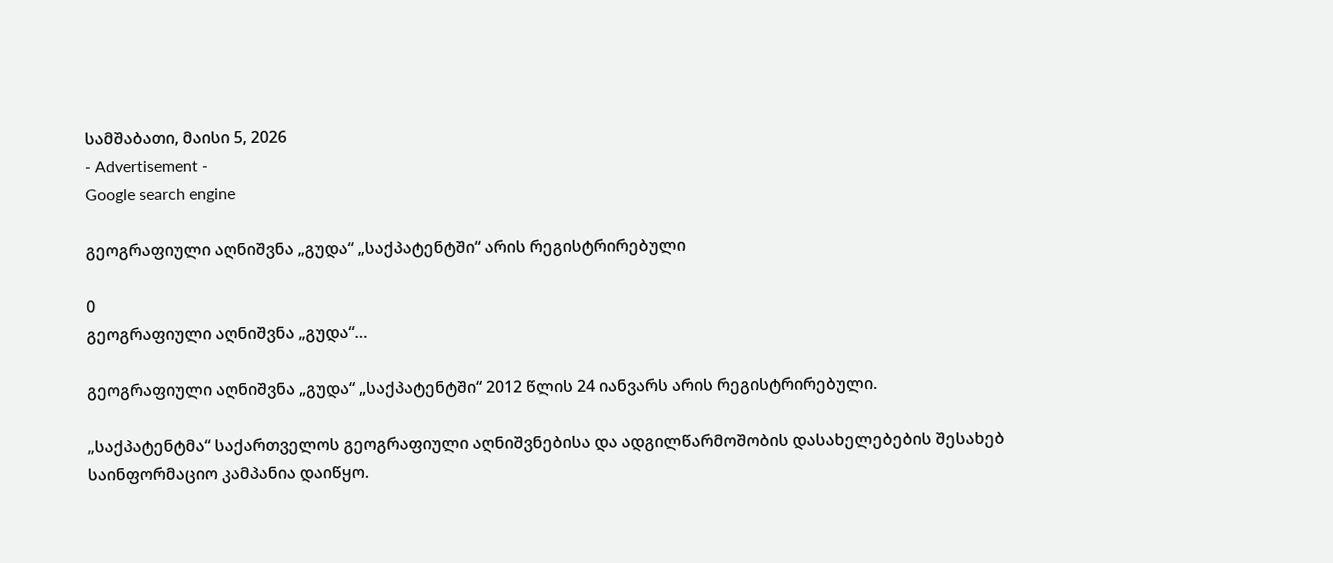სამშაბათი, მაისი 5, 2026
- Advertisement -
Google search engine

გეოგრაფიული აღნიშვნა „გუდა“ „საქპატენტში“ არის რეგისტრირებული

0
გეოგრაფიული აღნიშვნა „გუდა“…

გეოგრაფიული აღნიშვნა „გუდა“ „საქპატენტში“ 2012 წლის 24 იანვარს არის რეგისტრირებული.

„საქპატენტმა“ საქართველოს გეოგრაფიული აღნიშვნებისა და ადგილწარმოშობის დასახელებების შესახებ საინფორმაციო კამპანია დაიწყო.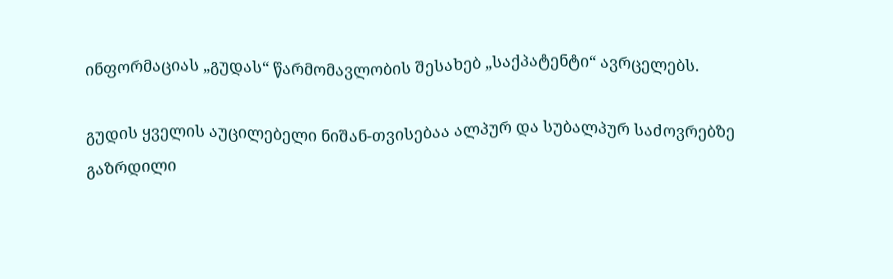ინფორმაციას „გუდას“ წარმომავლობის შესახებ „საქპატენტი“ ავრცელებს.

გუდის ყველის აუცილებელი ნიშან-თვისებაა ალპურ და სუბალპურ საძოვრებზე გაზრდილი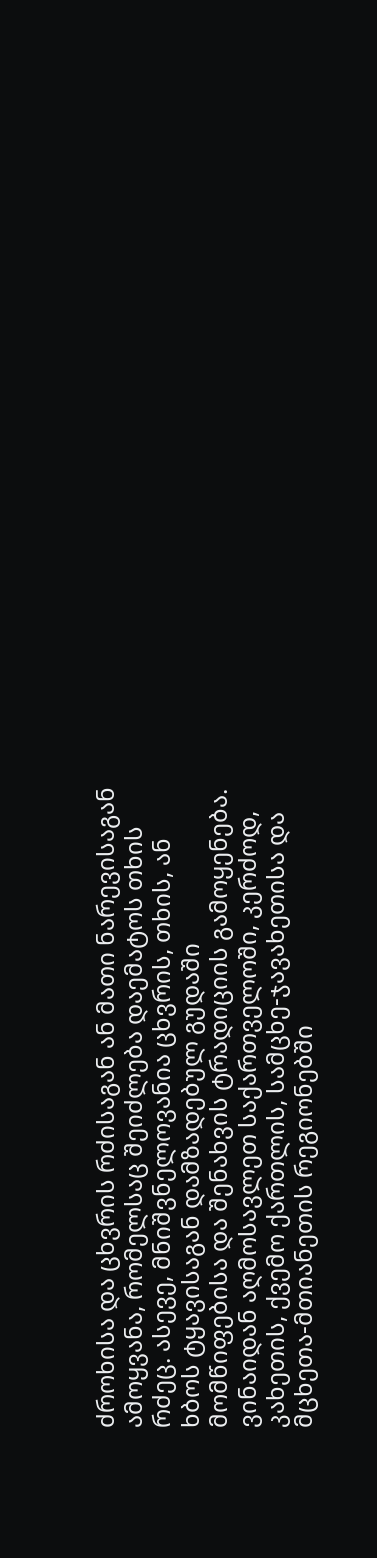ძროხისა და ცხვრის რძისაგან ან მათი ნარევისაგან ამოყვანა, რომელსაც შეიძლება დაემატოს თხის რძეც. ასევე, მნიშვნელოვანია ცხვრის, თხის, ან ხბოს ტყავისაგან დამზადებულ გუდაში მომწიფებისა და შენახვის ტრადიციის გამოყენება. ვინაიდან აღმოსავლეთ საქართველოში, კერძოდ, კახეთის, ქვემო ქართლის, სამცხე-ჯავახეთისა და მცხეთა-მთიანეთის რეგიონებში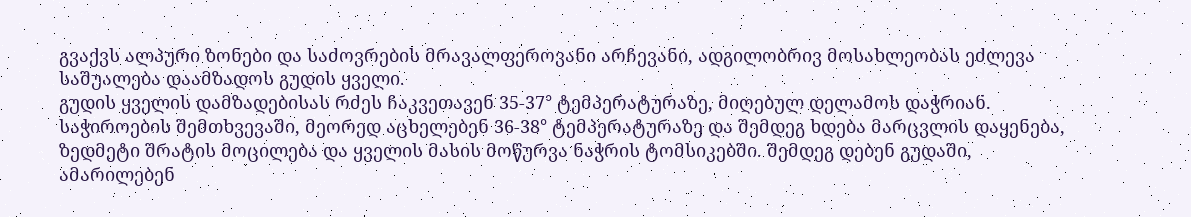გვაქვს ალპური ზონები და საძოვრების მრავალფეროვანი არჩევანი, ადგილობრივ მოსახლეობას ეძლევა საშუალება დაამზადოს გუდის ყველი.
გუდის ყველის დამზადებისას რძეს ჩაკვეთავენ 35-37° ტემპერატურაზე, მიღებულ დელამოს დაჭრიან. საჭიროების შემთხვევაში, მეორედ აცხელებენ 36-38° ტემპერატურაზე და შემდეგ ხდება მარცვლის დაყენება, ზედმეტი შრატის მოცილება და ყველის მასის მოწურვა ნაჭრის ტომსიკებში. შემდეგ დებენ გუდაში, ამარილებენ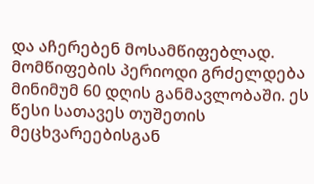და აჩერებენ მოსამწიფებლად. მომწიფების პერიოდი გრძელდება მინიმუმ 60 დღის განმავლობაში. ეს წესი სათავეს თუშეთის მეცხვარეებისგან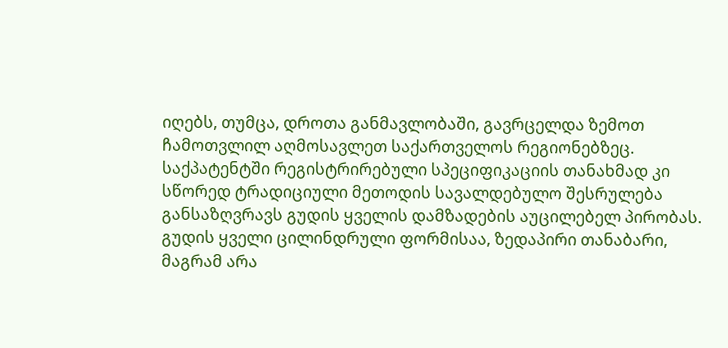იღებს, თუმცა, დროთა განმავლობაში, გავრცელდა ზემოთ ჩამოთვლილ აღმოსავლეთ საქართველოს რეგიონებზეც. საქპატენტში რეგისტრირებული სპეციფიკაციის თანახმად კი სწორედ ტრადიციული მეთოდის სავალდებულო შესრულება განსაზღვრავს გუდის ყველის დამზადების აუცილებელ პირობას.
გუდის ყველი ცილინდრული ფორმისაა, ზედაპირი თანაბარი, მაგრამ არა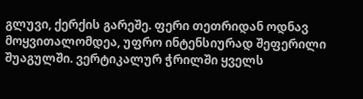გლუვი, ქერქის გარეშე. ფერი თეთრიდან ოდნავ მოყვითალომდეა, უფრო ინტენსიურად შეფერილი შუაგულში. ვერტიკალურ ჭრილში ყველს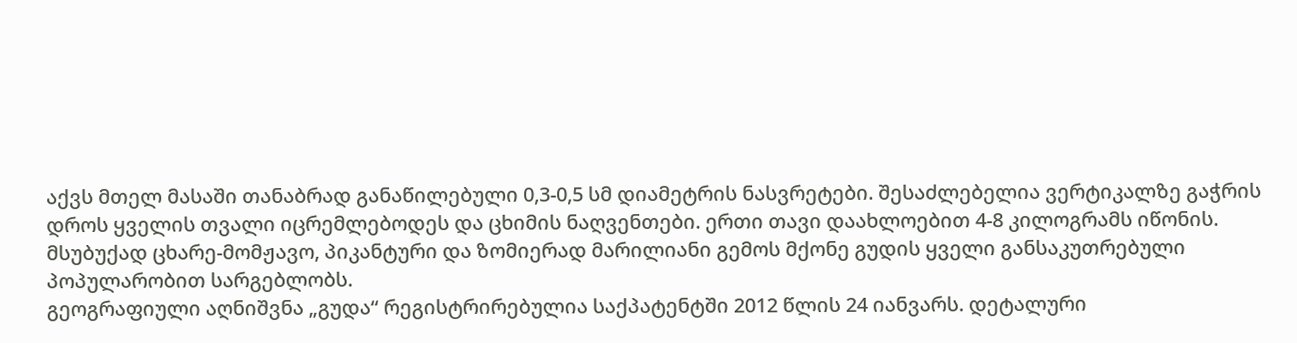აქვს მთელ მასაში თანაბრად განაწილებული 0,3-0,5 სმ დიამეტრის ნასვრეტები. შესაძლებელია ვერტიკალზე გაჭრის დროს ყველის თვალი იცრემლებოდეს და ცხიმის ნაღვენთები. ერთი თავი დაახლოებით 4-8 კილოგრამს იწონის. მსუბუქად ცხარე-მომჟავო, პიკანტური და ზომიერად მარილიანი გემოს მქონე გუდის ყველი განსაკუთრებული პოპულარობით სარგებლობს.
გეოგრაფიული აღნიშვნა „გუდა“ რეგისტრირებულია საქპატენტში 2012 წლის 24 იანვარს. დეტალური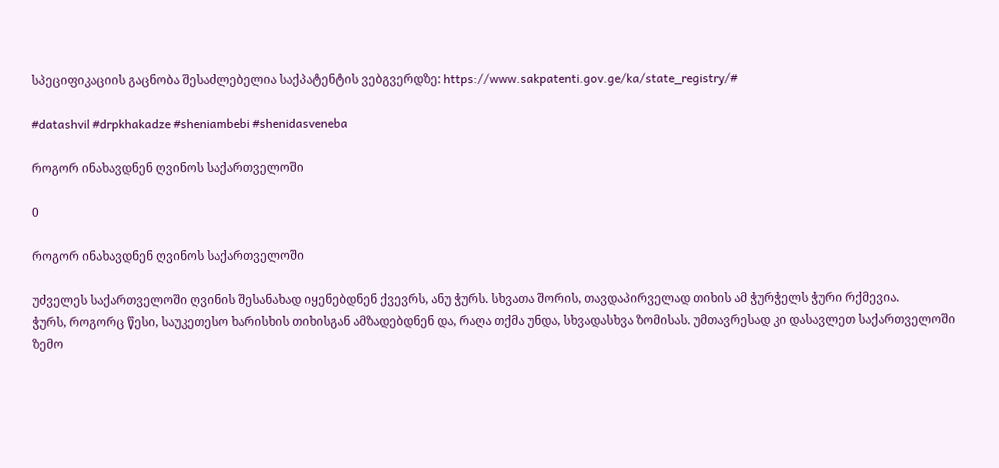სპეციფიკაციის გაცნობა შესაძლებელია საქპატენტის ვებგვერდზე: https://www.sakpatenti.gov.ge/ka/state_registry/#

#datashvil #drpkhakadze #sheniambebi #shenidasveneba

როგორ ინახავდნენ ღვინოს საქართველოში

0

როგორ ინახავდნენ ღვინოს საქართველოში

უძველეს საქართველოში ღვინის შესანახად იყენებდნენ ქვევრს, ანუ ჭურს. სხვათა შორის, თავდაპირველად თიხის ამ ჭურჭელს ჭური რქმევია.
ჭურს, როგორც წესი, საუკეთესო ხარისხის თიხისგან ამზადებდნენ და, რაღა თქმა უნდა, სხვადასხვა ზომისას. უმთავრესად კი დასავლეთ საქართველოში ზემო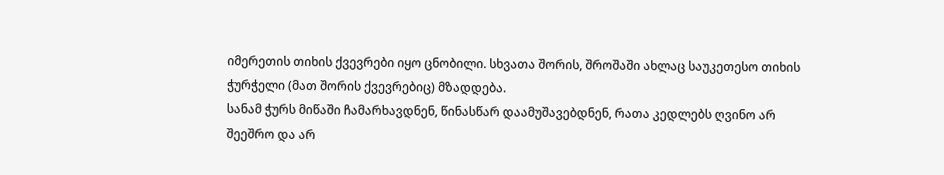იმერეთის თიხის ქვევრები იყო ცნობილი. სხვათა შორის, შროშაში ახლაც საუკეთესო თიხის ჭურჭელი (მათ შორის ქვევრებიც) მზადდება.
სანამ ჭურს მიწაში ჩამარხავდნენ, წინასწარ დაამუშავებდნენ, რათა კედლებს ღვინო არ შეეშრო და არ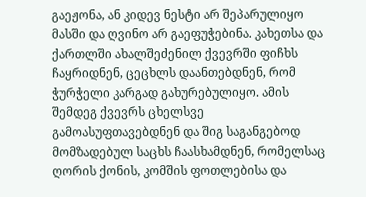გაეჟონა, ან კიდევ ნესტი არ შეპარულიყო მასში და ღვინო არ გაეფუჭებინა. კახეთსა და ქართლში ახალშეძენილ ქვევრში ფიჩხს ჩაყრიდნენ, ცეცხლს დაანთებდნენ, რომ ჭურჭელი კარგად გახურებულიყო. ამის შემდეგ ქვევრს ცხელსვე გამოასუფთავებდნენ და შიგ საგანგებოდ მომზადებულ საცხს ჩაასხამდნენ, რომელსაც ღორის ქონის, კომშის ფოთლებისა და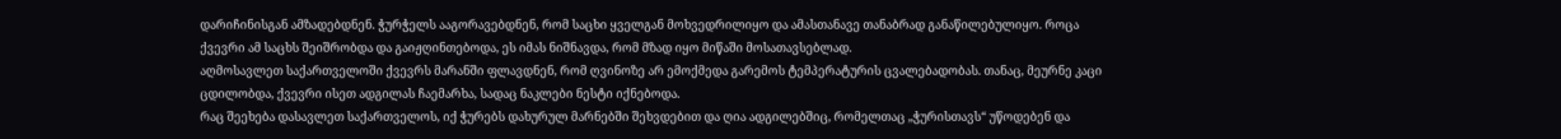დარიჩინისგან ამზადებდნენ. ჭურჭელს ააგორავებდნენ, რომ საცხი ყველგან მოხვედრილიყო და ამასთანავე თანაბრად განაწილებულიყო. როცა ქვევრი ამ საცხს შეიშრობდა და გაიჟღინთებოდა, ეს იმას ნიშნავდა, რომ მზად იყო მიწაში მოსათავსებლად.
აღმოსავლეთ საქართველოში ქვევრს მარანში ფლავდნენ, რომ ღვინოზე არ ემოქმედა გარემოს ტემპერატურის ცვალებადობას. თანაც, მეურნე კაცი ცდილობდა, ქვევრი ისეთ ადგილას ჩაემარხა, სადაც ნაკლები ნესტი იქნებოდა.
რაც შეეხება დასავლეთ საქართველოს, იქ ჭურებს დახურულ მარნებში შეხვდებით და ღია ადგილებშიც, რომელთაც „ჭურისთავს“ უწოდებენ და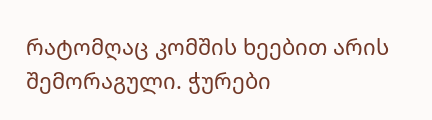რატომღაც კომშის ხეებით არის შემორაგული. ჭურები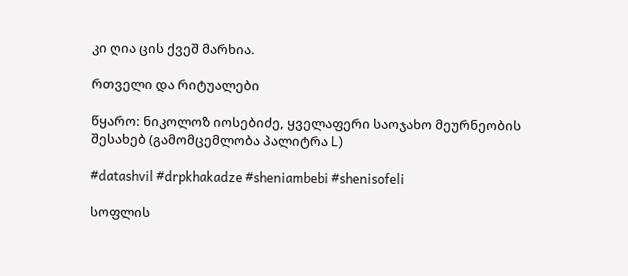კი ღია ცის ქვეშ მარხია.

რთველი და რიტუალები

წყარო: ნიკოლოზ იოსებიძე, ყველაფერი საოჯახო მეურნეობის შესახებ (გამომცემლობა პალიტრა L)

#datashvil #drpkhakadze #sheniambebi #shenisofeli

სოფლის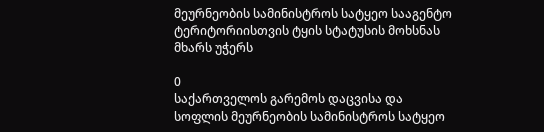მეურნეობის სამინისტროს სატყეო სააგენტო ტერიტორიისთვის ტყის სტატუსის მოხსნას მხარს უჭერს

0
საქართველოს გარემოს დაცვისა და სოფლის მეურნეობის სამინისტროს სატყეო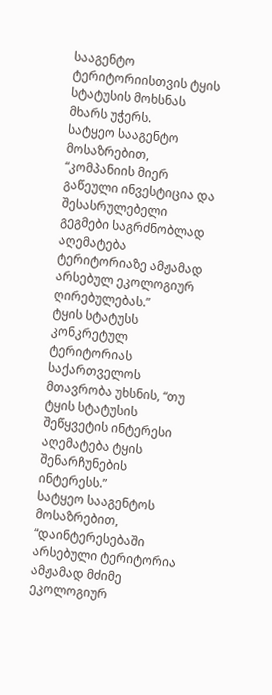სააგენტო ტერიტორიისთვის ტყის სტატუსის მოხსნას მხარს უჭერს.
სატყეო სააგენტო მოსაზრებით, “კომპანიის მიერ გაწეული ინვესტიცია და შესასრულებელი გეგმები საგრძნობლად აღემატება ტერიტორიაზე ამჟამად არსებულ ეკოლოგიურ ღირებულებას.”
ტყის სტატუსს კონკრეტულ ტერიტორიას საქართველოს მთავრობა უხსნის, “თუ ტყის სტატუსის შეწყვეტის ინტერესი აღემატება ტყის შენარჩუნების ინტერესს.”
სატყეო სააგენტოს მოსაზრებით, “დაინტერესებაში არსებული ტერიტორია ამჟამად მძიმე ეკოლოგიურ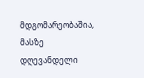მდგომარეობაშია, მასზე დღევანდელი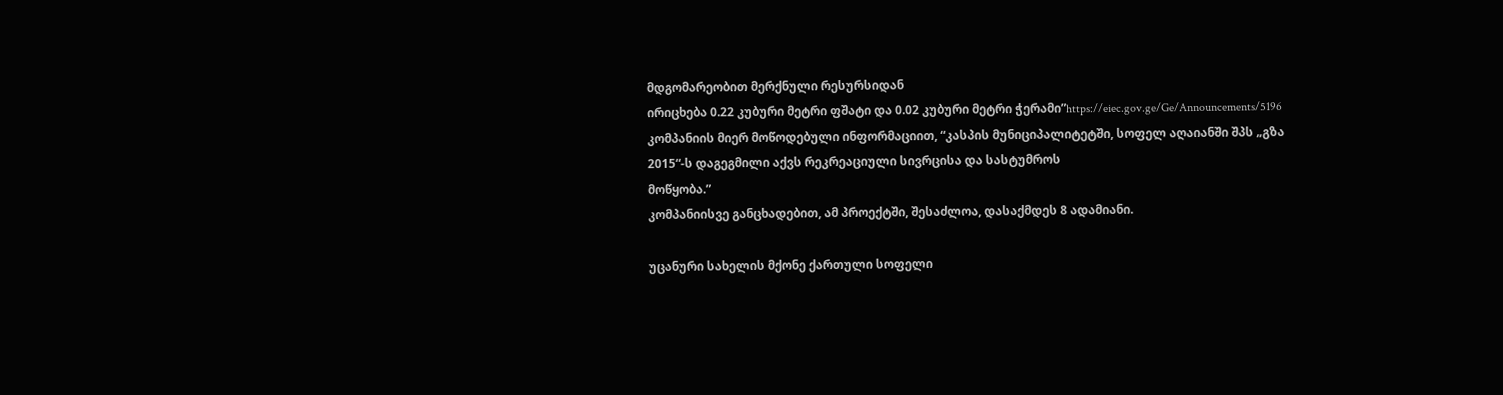მდგომარეობით მერქნული რესურსიდან
ირიცხება 0.22 კუბური მეტრი ფშატი და 0.02 კუბური მეტრი ჭერამი”https://eiec.gov.ge/Ge/Announcements/5196
კომპანიის მიერ მოწოდებული ინფორმაციით, “კასპის მუნიციპალიტეტში, სოფელ აღაიანში შპს „გზა 2015“-ს დაგეგმილი აქვს რეკრეაციული სივრცისა და სასტუმროს
მოწყობა.”
კომპანიისვე განცხადებით, ამ პროექტში, შესაძლოა, დასაქმდეს 8 ადამიანი.

უცანური სახელის მქონე ქართული სოფელი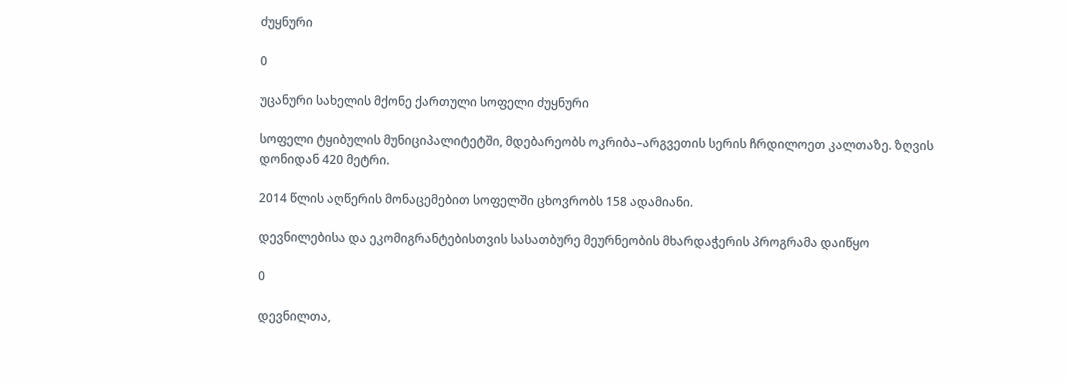ძუყნური

0

უცანური სახელის მქონე ქართული სოფელი ძუყნური

სოფელი ტყიბულის მუნიციპალიტეტში, მდებარეობს ოკრიბა–არგვეთის სერის ჩრდილოეთ კალთაზე. ზღვის დონიდან 420 მეტრი.

2014 წლის აღწერის მონაცემებით სოფელში ცხოვრობს 158 ადამიანი.

დევნილებისა და ეკომიგრანტებისთვის სასათბურე მეურნეობის მხარდაჭერის პროგრამა დაიწყო

0

დევნილთა,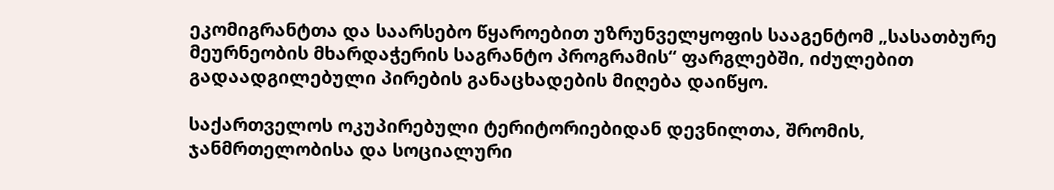ეკომიგრანტთა და საარსებო წყაროებით უზრუნველყოფის სააგენტომ „სასათბურე მეურნეობის მხარდაჭერის საგრანტო პროგრამის“ ფარგლებში, იძულებით გადაადგილებული პირების განაცხადების მიღება დაიწყო.

საქართველოს ოკუპირებული ტერიტორიებიდან დევნილთა, შრომის, ჯანმრთელობისა და სოციალური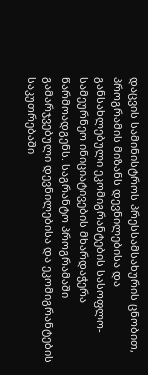დაცვის სამინისტროს პრესსამსახურის ცნობით, პროგრამის მიზანს დევნილებისა და განსახლებული ეკომიგრანტების სასოფლო-სამეურნეო ინიციატივების მხარდაჭერა წარმოადგენს. საგრანტო პროგრამაში გამარჯვებული დევნილებისა და ეკომიგრანტების საკუთრებაში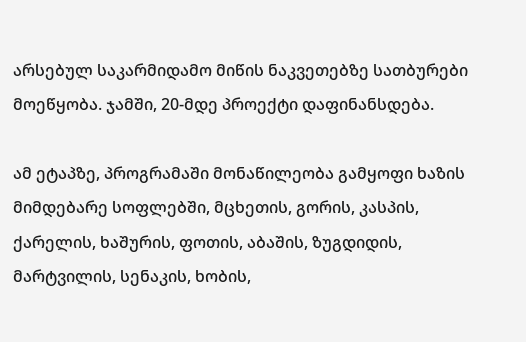არსებულ საკარმიდამო მიწის ნაკვეთებზე სათბურები მოეწყობა. ჯამში, 20-მდე პროექტი დაფინანსდება.

ამ ეტაპზე, პროგრამაში მონაწილეობა გამყოფი ხაზის მიმდებარე სოფლებში, მცხეთის, გორის, კასპის, ქარელის, ხაშურის, ფოთის, აბაშის, ზუგდიდის, მარტვილის, სენაკის, ხობის,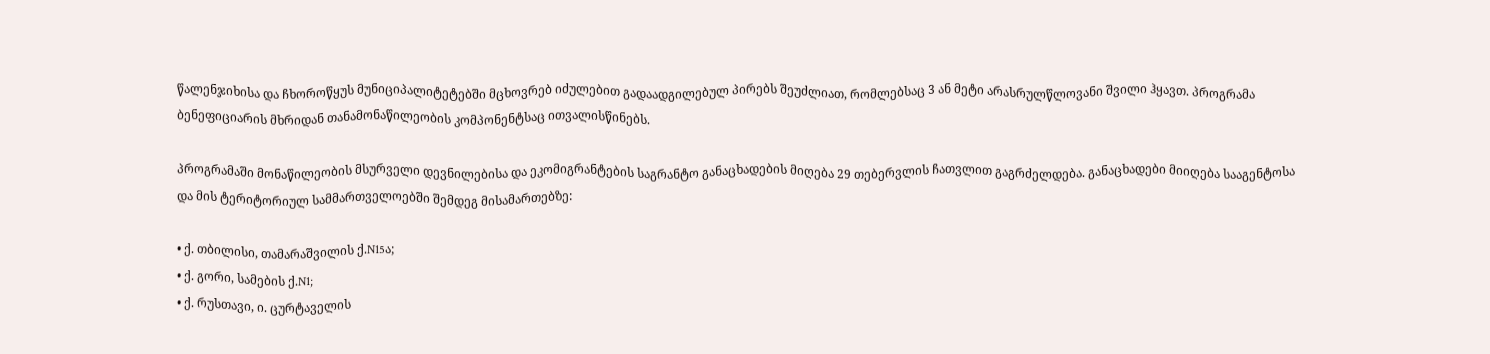წალენჯიხისა და ჩხოროწყუს მუნიციპალიტეტებში მცხოვრებ იძულებით გადაადგილებულ პირებს შეუძლიათ, რომლებსაც 3 ან მეტი არასრულწლოვანი შვილი ჰყავთ. პროგრამა ბენეფიციარის მხრიდან თანამონაწილეობის კომპონენტსაც ითვალისწინებს.

პროგრამაში მონაწილეობის მსურველი დევნილებისა და ეკომიგრანტების საგრანტო განაცხადების მიღება 29 თებერვლის ჩათვლით გაგრძელდება. განაცხადები მიიღება სააგენტოსა და მის ტერიტორიულ სამმართველოებში შემდეგ მისამართებზე:

• ქ. თბილისი, თამარაშვილის ქ.N15ა;
• ქ. გორი, სამების ქ.N1;
• ქ. რუსთავი, ი. ცურტაველის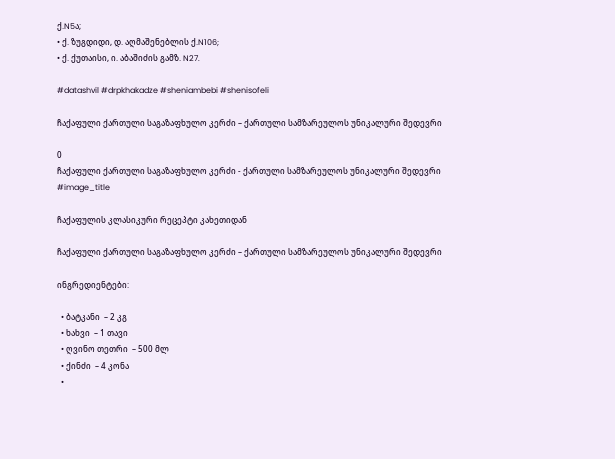ქ.N5ა;
• ქ. ზუგდიდი, დ. აღმაშენებლის ქ.N106;
• ქ. ქუთაისი, ი. აბაშიძის გამზ. N27.

#datashvil #drpkhakadze #sheniambebi #shenisofeli

ჩაქაფული ქართული საგაზაფხულო კერძი – ქართული სამზარეულოს უნიკალური შედევრი

0
ჩაქაფული ქართული საგაზაფხულო კერძი - ქართული სამზარეულოს უნიკალური შედევრი
#image_title

ჩაქაფულის კლასიკური რეცეპტი კახეთიდან

ჩაქაფული ქართული საგაზაფხულო კერძი – ქართული სამზარეულოს უნიკალური შედევრი

ინგრედიენტები:

  • ბატკანი  – 2 კგ
  • ხახვი  – 1 თავი
  • ღვინო თეთრი  – 500 მლ
  • ქინძი  – 4 კონა
  •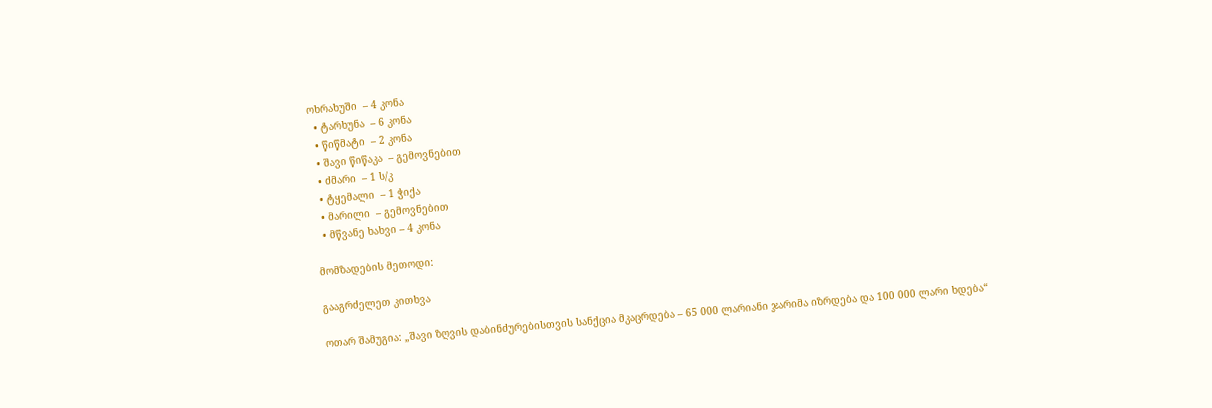ოხრახუში  – 4 კონა
  • ტარხუნა  – 6 კონა
  • წიწმატი  – 2 კონა
  • შავი წიწაკა  – გემოვნებით
  • ძმარი  – 1 ს/კ
  • ტყემალი  – 1 ჭიქა
  • მარილი  – გემოვნებით
  • მწვანე ხახვი – 4 კონა

მომზადების მეთოდი:

გააგრძელეთ კითხვა

ოთარ შამუგია: „შავი ზღვის დაბინძურებისთვის სანქცია მკაცრდება – 65 000 ლარიანი ჯარიმა იზრდება და 100 000 ლარი ხდება“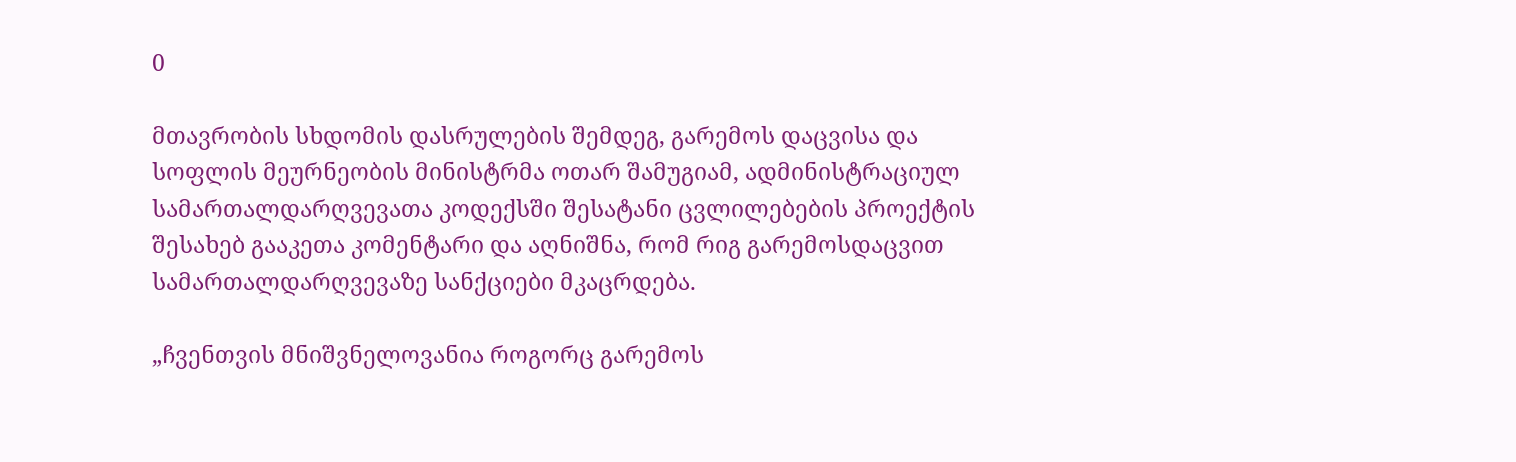0

მთავრობის სხდომის დასრულების შემდეგ, გარემოს დაცვისა და სოფლის მეურნეობის მინისტრმა ოთარ შამუგიამ, ადმინისტრაციულ სამართალდარღვევათა კოდექსში შესატანი ცვლილებების პროექტის შესახებ გააკეთა კომენტარი და აღნიშნა, რომ რიგ გარემოსდაცვით სამართალდარღვევაზე სანქციები მკაცრდება.

„ჩვენთვის მნიშვნელოვანია როგორც გარემოს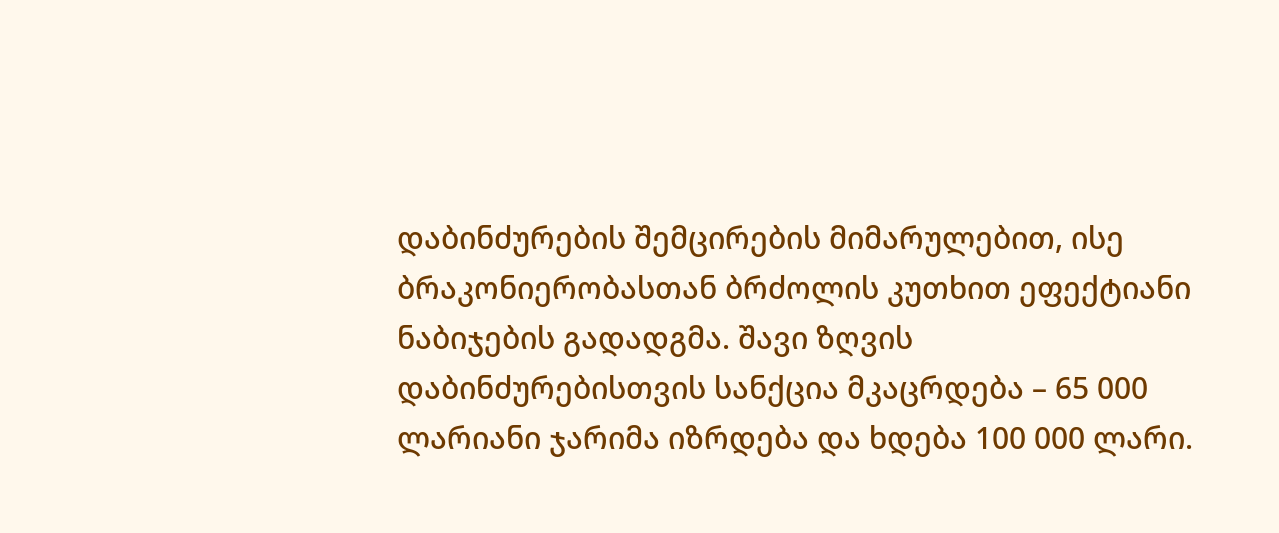დაბინძურების შემცირების მიმარულებით, ისე  ბრაკონიერობასთან ბრძოლის კუთხით ეფექტიანი ნაბიჯების გადადგმა. შავი ზღვის დაბინძურებისთვის სანქცია მკაცრდება – 65 000 ლარიანი ჯარიმა იზრდება და ხდება 100 000 ლარი.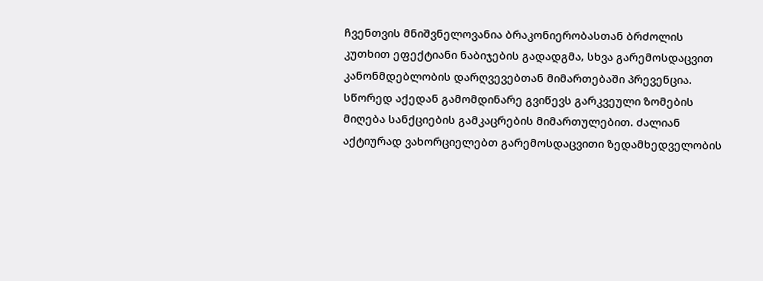ჩვენთვის მნიშვნელოვანია ბრაკონიერობასთან ბრძოლის კუთხით ეფექტიანი ნაბიჯების გადადგმა, სხვა გარემოსდაცვით კანონმდებლობის დარღვევებთან მიმართებაში პრევენცია. სწორედ აქედან გამომდინარე გვიწევს გარკვეული ზომების მიღება სანქციების გამკაცრების მიმართულებით. ძალიან აქტიურად ვახორციელებთ გარემოსდაცვითი ზედამხედველობის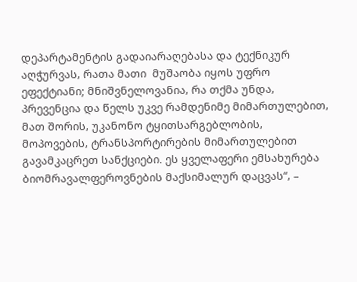დეპარტამენტის გადაიარაღებასა და ტექნიკურ აღჭურვას, რათა მათი  მუშაობა იყოს უფრო ეფექტიანი; მნიშვნელოვანია, რა თქმა უნდა, პრევენცია და წელს უკვე რამდენიმე მიმართულებით, მათ შორის, უკანონო ტყითსარგებლობის, მოპოვების, ტრანსპორტირების მიმართულებით გავამკაცრეთ სანქციები. ეს ყველაფერი ემსახურება ბიომრავალფეროვნების მაქსიმალურ დაცვას“, –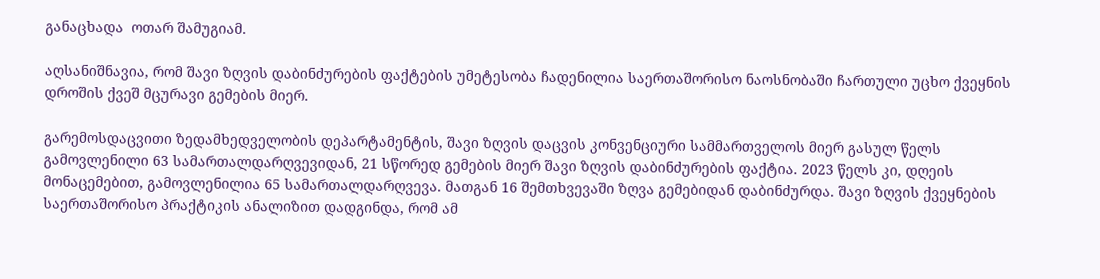განაცხადა  ოთარ შამუგიამ.

აღსანიშნავია, რომ შავი ზღვის დაბინძურების ფაქტების უმეტესობა ჩადენილია საერთაშორისო ნაოსნობაში ჩართული უცხო ქვეყნის დროშის ქვეშ მცურავი გემების მიერ.

გარემოსდაცვითი ზედამხედველობის დეპარტამენტის, შავი ზღვის დაცვის კონვენციური სამმართველოს მიერ გასულ წელს გამოვლენილი 63 სამართალდარღვევიდან, 21 სწორედ გემების მიერ შავი ზღვის დაბინძურების ფაქტია. 2023 წელს კი, დღეის მონაცემებით, გამოვლენილია 65 სამართალდარღვევა. მათგან 16 შემთხვევაში ზღვა გემებიდან დაბინძურდა. შავი ზღვის ქვეყნების საერთაშორისო პრაქტიკის ანალიზით დადგინდა, რომ ამ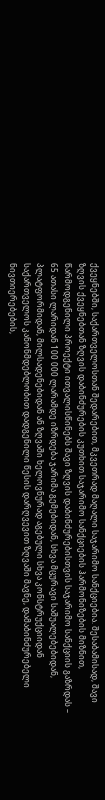ქვეყნებში, საქართველოსთან შედარებით, მკვეთრად მაღალი საჯარიმო სანქციებია. შესაბამისად, შავი ზღვის ქვეყნებთან ზღვის დაბინძურების კუთხით საჯარიმო სანქციების ჰარმონიზების მიზნით, წარმოდგენილი პროექტი ითვალისწინებს შავი ზღვის დაბინძურებისთვის საჯარიმო სანქციის გაზრდას – 65 ათასი ლარიდან 100 000 ლარამდე იზრდება ჯარიმა გემებიდან, სხვა მცურავი საშუალებებიდან, პლატფორმიდან, მილსადენებიდან ან ზღვაში ხელოვნურად აგებული სხვა კონსტრუქციიდან საქართველოს კანონმდებლობით დადგენილი წესის დარღვევით ზღვაში მავნე, დამაბინძურებელი ნივთიერებების,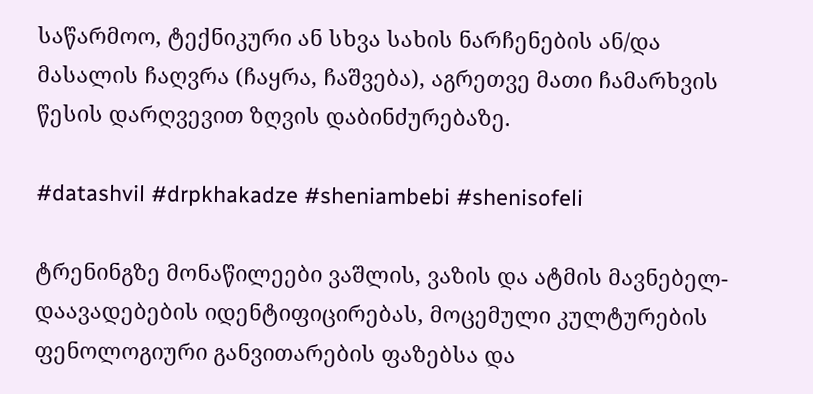საწარმოო, ტექნიკური ან სხვა სახის ნარჩენების ან/და მასალის ჩაღვრა (ჩაყრა, ჩაშვება), აგრეთვე მათი ჩამარხვის წესის დარღვევით ზღვის დაბინძურებაზე.

#datashvil #drpkhakadze #sheniambebi #shenisofeli

ტრენინგზე მონაწილეები ვაშლის, ვაზის და ატმის მავნებელ-დაავადებების იდენტიფიცირებას, მოცემული კულტურების ფენოლოგიური განვითარების ფაზებსა და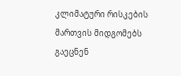კლიმატური რისკების მართვის მიდგომებს გაეცნენ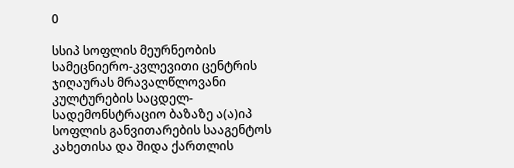0

სსიპ სოფლის მეურნეობის სამეცნიერო-კვლევითი ცენტრის ჯიღაურას მრავალწლოვანი კულტურების საცდელ-სადემონსტრაციო ბაზაზე ა(ა)იპ სოფლის განვითარების სააგენტოს კახეთისა და შიდა ქართლის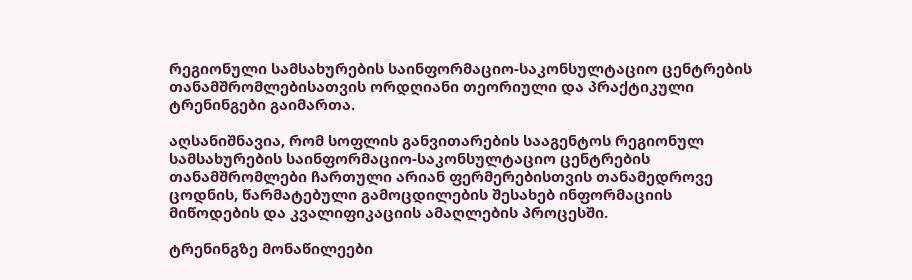რეგიონული სამსახურების საინფორმაციო-საკონსულტაციო ცენტრების თანამშრომლებისათვის ორდღიანი თეორიული და პრაქტიკული ტრენინგები გაიმართა.

აღსანიშნავია, რომ სოფლის განვითარების სააგენტოს რეგიონულ სამსახურების საინფორმაციო-საკონსულტაციო ცენტრების თანამშრომლები ჩართული არიან ფერმერებისთვის თანამედროვე ცოდნის, წარმატებული გამოცდილების შესახებ ინფორმაციის მიწოდების და კვალიფიკაციის ამაღლების პროცესში.

ტრენინგზე მონაწილეები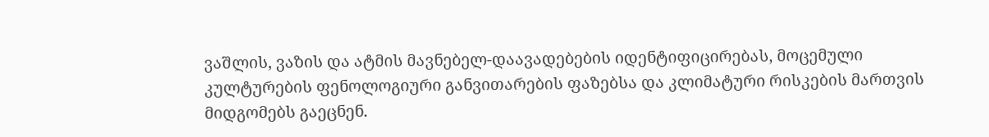ვაშლის, ვაზის და ატმის მავნებელ-დაავადებების იდენტიფიცირებას, მოცემული კულტურების ფენოლოგიური განვითარების ფაზებსა და კლიმატური რისკების მართვის მიდგომებს გაეცნენ.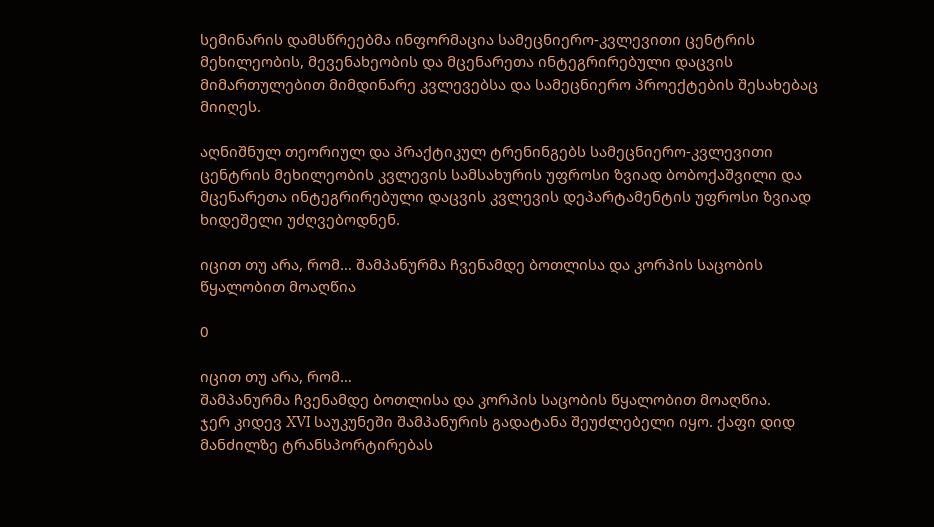სემინარის დამსწრეებმა ინფორმაცია სამეცნიერო-კვლევითი ცენტრის მეხილეობის, მევენახეობის და მცენარეთა ინტეგრირებული დაცვის მიმართულებით მიმდინარე კვლევებსა და სამეცნიერო პროექტების შესახებაც მიიღეს.

აღნიშნულ თეორიულ და პრაქტიკულ ტრენინგებს სამეცნიერო-კვლევითი ცენტრის მეხილეობის კვლევის სამსახურის უფროსი ზვიად ბობოქაშვილი და მცენარეთა ინტეგრირებული დაცვის კვლევის დეპარტამენტის უფროსი ზვიად ხიდეშელი უძღვებოდნენ.

იცით თუ არა, რომ… შამპანურმა ჩვენამდე ბოთლისა და კორპის საცობის წყალობით მოაღწია

0

იცით თუ არა, რომ…
შამპანურმა ჩვენამდე ბოთლისა და კორპის საცობის წყალობით მოაღწია.
ჯერ კიდევ XVI საუკუნეში შამპანურის გადატანა შეუძლებელი იყო. ქაფი დიდ მანძილზე ტრანსპორტირებას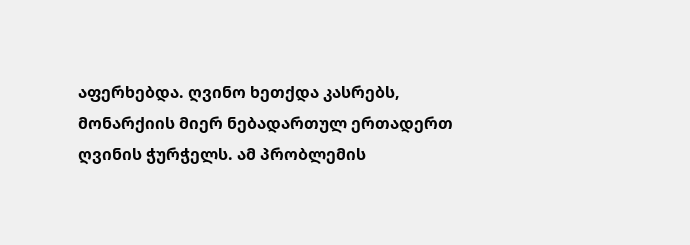აფერხებდა. ღვინო ხეთქდა კასრებს, მონარქიის მიერ ნებადართულ ერთადერთ ღვინის ჭურჭელს. ამ პრობლემის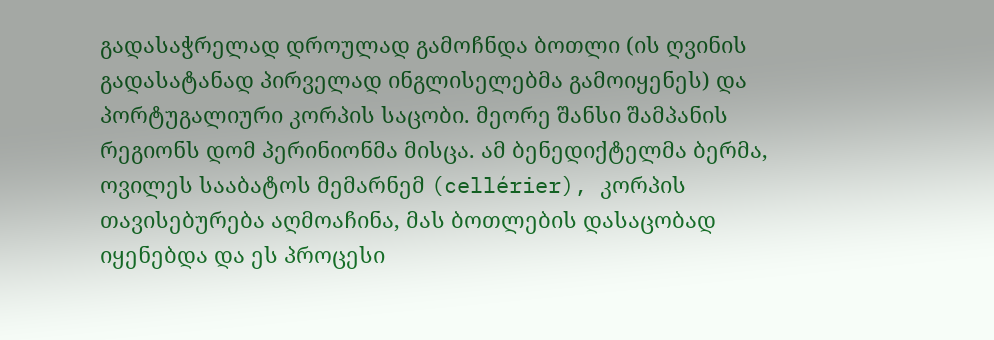გადასაჭრელად დროულად გამოჩნდა ბოთლი (ის ღვინის გადასატანად პირველად ინგლისელებმა გამოიყენეს) და პორტუგალიური კორპის საცობი. მეორე შანსი შამპანის რეგიონს დომ პერინიონმა მისცა. ამ ბენედიქტელმა ბერმა, ოვილეს სააბატოს მემარნემ (cellérier), კორპის თავისებურება აღმოაჩინა, მას ბოთლების დასაცობად იყენებდა და ეს პროცესი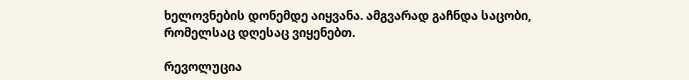ხელოვნების დონემდე აიყვანა. ამგვარად გაჩნდა საცობი, რომელსაც დღესაც ვიყენებთ.

რევოლუცია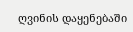ღვინის დაყენებაში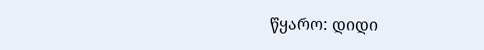წყარო: დიდი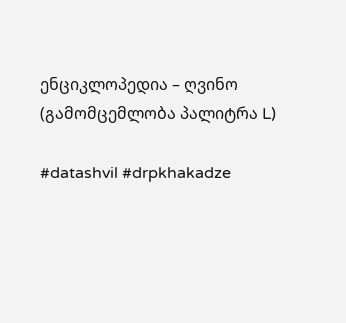ენციკლოპედია – ღვინო (გამომცემლობა პალიტრა L)

#datashvil #drpkhakadze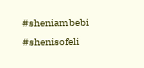#sheniambebi #shenisofeli